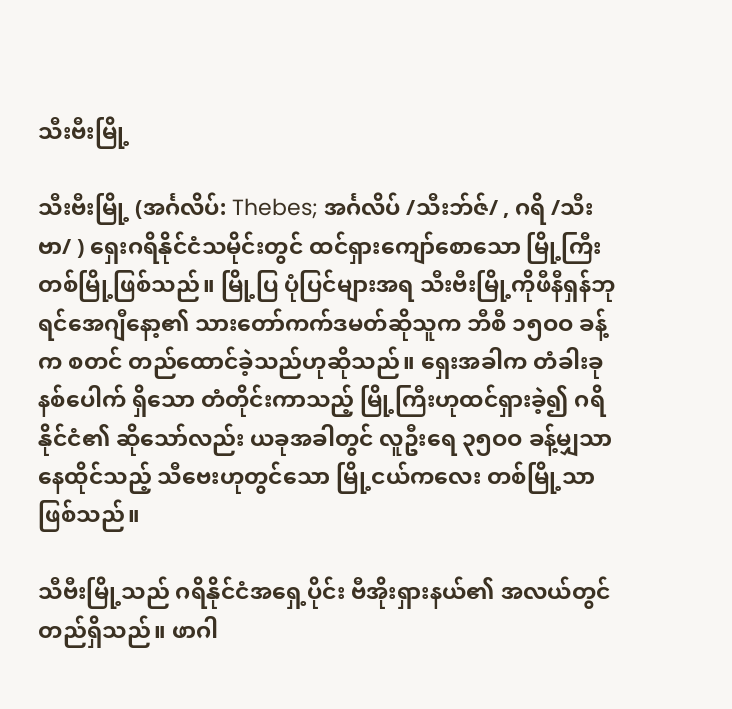သီးဗီးမြို့

သီးဗီးမြို့ (အင်္ဂလိပ်: Thebes; အင်္ဂလိပ် /သီးဘ်ဇ်/ , ဂရိ /သီးဗာ/ ) ရှေးဂရိနိုင်ငံသမိုင်းတွင် ထင်ရှားကျော်စောသော မြို့ကြီးတစ်မြို့ဖြစ်သည်။ မြို့ပြ ပုံပြင်များအရ သီးဗီးမြို့ကိုဖီနီရှန်ဘုရင်အေဂျီနော့၏ သားတော်ကက်ဒမတ်ဆိုသူက ဘီစီ ၁၅ဝဝ ခန့်က စတင် တည်ထောင်ခဲ့သည်ဟုဆိုသည်။ ရှေးအခါက တံခါးခုနစ်ပေါက် ရှိသော တံတိုင်းကာသည့် မြို့ကြီးဟုထင်ရှားခဲ့၍ ဂရိနိုင်ငံ၏ ဆိုသော်လည်း ယခုအခါတွင် လူဦးရေ ၃၅ဝဝ ခန့်မျှသာနေထိုင်သည့် သီဗေးဟုတွင်သော မြို့ငယ်ကလေး တစ်မြို့သာဖြစ်သည်။

သီဗီးမြို့သည် ဂရိနိုင်ငံအရှေ့ပိုင်း ဗီအိုးရှားနယ်၏ အလယ်တွင်တည်ရှိသည်။ ဖာဂါ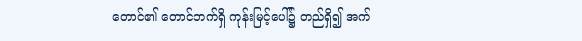တောင်၏ တောင်ဘက်ရှိ ကုန်းမြင့်ပေါ်၌ တည်ရှိ၍ အက်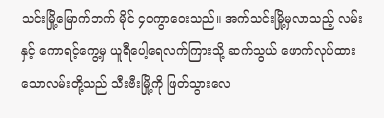သင်းမြို့မြောက်ဘက် မိုင် ၄ဝကွာဝေးသည်။ အက်သင်းမြို့မှလာသည့် လမ်းနှင့် ကောရင့်ကွေ့မှ ယူရီပေါ့ရေလက်ကြားသို့ ဆက်သွယ် ဖောက်လုပ်ထားသောလမ်းတို့သည် သီးဗီးမြို့ကို ဖြတ်သွားလေ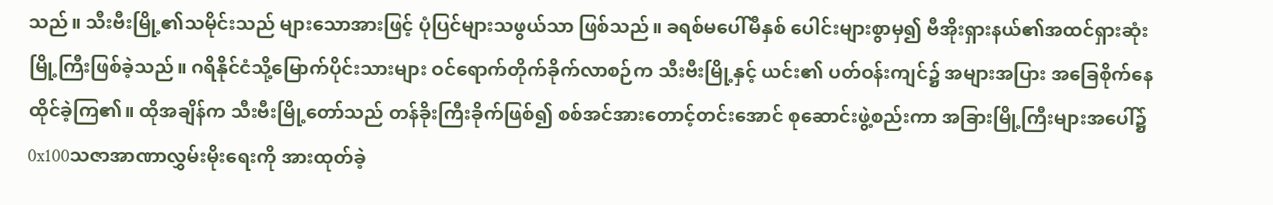သည်။ သီးဗီးမြို့၏သမိုင်းသည် များသောအားဖြင့် ပုံပြင်များသဖွယ်သာ ဖြစ်သည်။ ခရစ်မပေါ်မီနှစ် ပေါင်းများစွာမှ၍ ဗီအိုးရှားနယ်၏အထင်ရှားဆုံး မြို့ကြီးဖြစ်ခဲ့သည်။ ဂရိနိုင်ငံသို့မြောက်ပိုင်းသားများ ဝင်ရောက်တိုက်ခိုက်လာစဉ်က သီးဗီးမြို့နှင့် ယင်း၏ ပတ်ဝန်းကျင်၌ အများအပြား အခြေစိုက်နေထိုင်ခဲ့ကြ၏။ ထိုအချိန်က သီးဗီးမြို့တော်သည် တန်ခိုးကြီးခိုက်ဖြစ်၍ စစ်အင်အားတောင့်တင်းအောင် စုဆောင်းဖွဲ့စည်းကာ အခြားမြို့ကြီးများအပေါ်၌ 0x100သဇာအာဏာလွှမ်းမိုးရေးကို အားထုတ်ခဲ့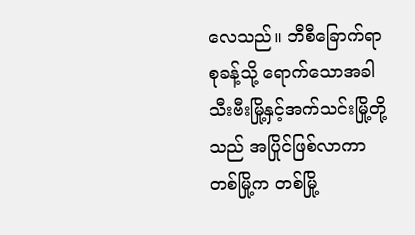လေသည်။ ဘီစီခြောက်ရာစုခန့်သို့ ရောက်သောအခါ သီးဗီးမြို့နှင့်အက်သင်းမြို့တို့သည် အပြိုင်ဖြစ်လာကာ တစ်မြို့က တစ်မြို့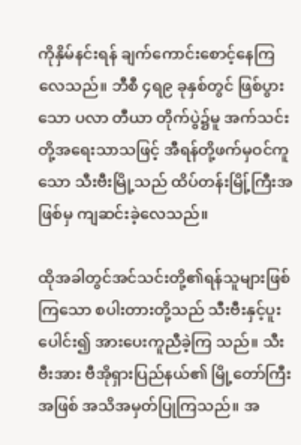ကိုနှိမ်နင်းရန် ချက်ကောင်းစောင့်နေကြလေသည်။ ဘီစီ ၄ရ၉ ခုနှစ်တွင် ဖြစ်ပွားသော ပလာ တီယာ တိုက်ပွဲ၌မူ အက်သင်းတို့အရေးသာသဖြင့် အီရန်တို့ဖက်မှဝင်ကူသော သီးဗီးမြို့သည် ထိပ်တန်းမြို့်ကြီးအဖြစ်မှ ကျဆင်းခဲ့လေသည်။

ထိုအခါတွင်အင်သင်းတို့၏ရန်သူများဖြစ်ကြသော စပါးတားတို့သည် သီးဗီးနှင့်ပူးပေါင်း၍ အားပေးကူညီခဲ့ကြ သည်။ သီးဗီးအား ဗီအိုရှားပြည်နယ်၏ မြို့တော်ကြီးအဖြစ် အသိအမှတ်ပြုကြသည်။ အ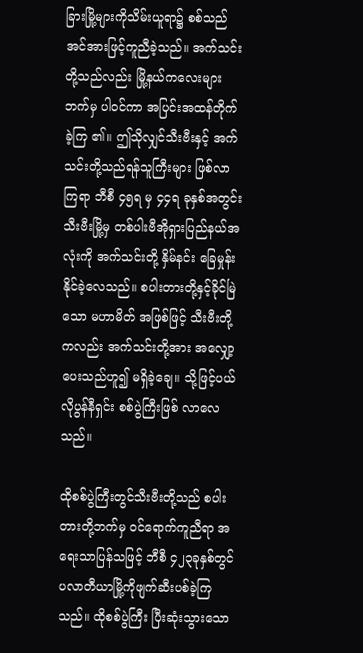ခြားမြို့များကိုသိမ်းယူရာ၌ စစ်သည်အင်အားဖြင့်ကူညီခဲ့သည်။ အက်သင်းတို့သည်လည်း မြို့နယ်ကလေးများဘက်မှ ပါဝင်ကာ အပြင်းအထန်တိုက်ခဲ့ကြ ၏။ ဤသိုလျှင်သီးဗီးနှင့် အက်သင်းတို့သည်ရန်သူကြီးများ ဖြစ်လာကြရာ ဘီစီ ၄၅ရ မှ ၄၄ရ ခုနှစ်အတွင်း သီးဗီးမြို့မှ တစ်ပါးဗီအိုရှားပြည်နယ်အလုံးကို အက်သင်းတို့ နှိမ်နင်း ခြေမှုန်းနိုင်ခဲ့လေသည်။ စပါးတားတို့နှင့်ခိုင်မြဲသော မဟာမိတ် အဖြစ်ဖြင့် သီးဗီးတို့ကလည်း အက်သင်းတို့အား အလျှော့ပေးသည်ဟူ၍ မရှိခဲ့ချေ။ သို့ဖြင့်ပယ်လိုပွန်နီရှင်း စစ်ပွဲကြီးဖြစ် လာလေသည်။

ထိုစစ်ပွဲကြီးတွင်သီးဗီးတို့သည် စပါးတားတို့ဘက်မှ ဝင်ရောက်ကူညီရာ အရေးသာပြန်သဖြင့် ဘီစီ ၄၂၃ခုနှစ်တွင် ပလာတီယာမြို့ကိုဖျက်ဆီးပစ်ခဲ့ကြသည်။ ထိုစစ်ပွဲကြီး ပြီးဆုံးသွားသော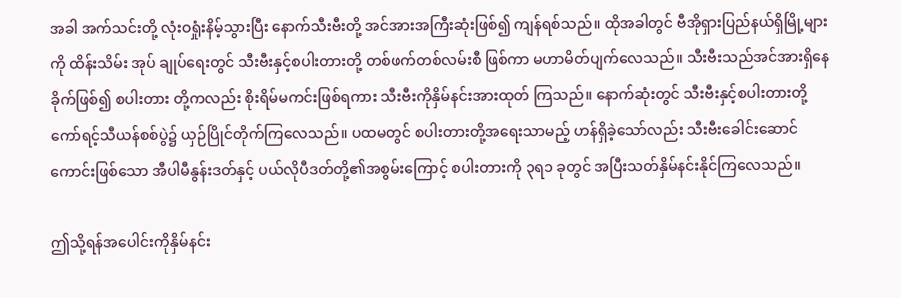အခါ အက်သင်းတို့ လုံးဝရှုံးနိမ့်သွားပြီး နောက်သီးဗီးတို့ အင်အားအကြီးဆုံးဖြစ်၍ ကျန်ရစ်သည်။ ထိုအခါတွင် ဗီအိုရှားပြည်နယ်ရှိမြို့များကို ထိန်းသိမ်း အုပ် ချုပ်ရေးတွင် သီးဗီးနှင့်စပါးတားတို့ တစ်ဖက်တစ်လမ်းစီ ဖြစ်ကာ မဟာမိတ်ပျက်လေသည်။ သီးဗီးသည်အင်အားရှိနေခိုက်ဖြစ်၍ စပါးတား တို့ကလည်း စိုးရိမ်မကင်းဖြစ်ရကား သီးဗီးကိုနှိမ်နင်းအားထုတ် ကြသည်။ နောက်ဆုံးတွင် သီးဗီးနှင့်စပါးတားတို့ ကော်ရင့်သီယန်စစ်ပွဲ၌ ယှဉ်ပြိုင်တိုက်ကြလေသည်။ ပထမတွင် စပါးတားတို့အရေးသာမည့် ဟန်ရှိခဲ့သော်လည်း သီးဗီးခေါင်းဆောင် ကောင်းဖြစ်သော အီပါမီနွန်းဒတ်နှင့် ပယ်လိုပီဒတ်တို့၏အစွမ်းကြောင့် စပါးတားကို ၃ရ၁ ခုတွင် အပြီးသတ်နှိမ်နင်းနိုင်ကြလေသည်။

ဤသို့ရန်အပေါင်းကိုနှိမ်နင်း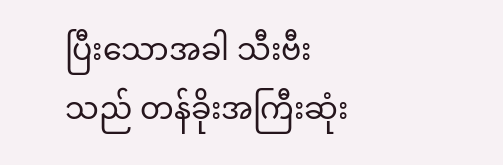ပြီးသောအခါ သီးဗီးသည် တန်ခိုးအကြီးဆုံး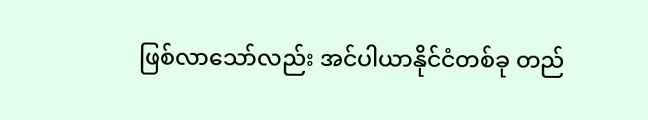ဖြစ်လာသော်လည်း အင်ပါယာနိုင်ငံတစ်ခု တည်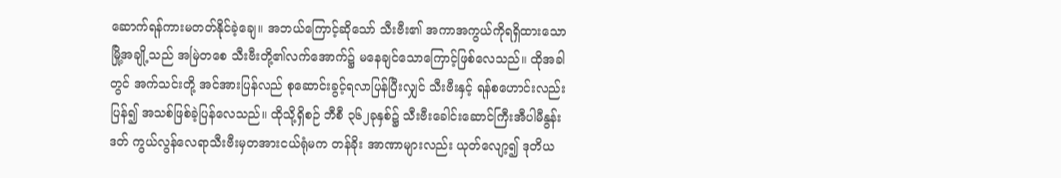ဆောက်ရန်ကားမတတ်နိုင်ခဲ့ချေ။ အဘယ်ကြောင့်ဆိုသော် သီးဗီး၏ အကာအကွယ်ကိုရရှိထားသော မြို့အချို့သည် အမြဲတစေ သီးဗီးတို့၏လက်အောက်၌ မနေချင်သောကြောင့်ဖြစ်လေသည်။ ထိုအခါတွင် အက်သင်းတို့ အင်အားပြန်လည် စုဆောင်းခွင့်ရလာပြန်ပြီးလျှင် သီးဗီးနှင့် ရန်စဟောင်းလည်းပြန်၍ အသစ်ဖြစ်ခဲ့ပြန်လေသည်။ ထိုသို့ရှိစဉ် ဘီစီ ၃၆၂ခုနှစ်၌ သီးဗီးခေါင်းဆောင်ကြီးအီပါမီနွန်းဒတ် ကွယ်လွန်လေရာသီးဗီးမှတအားငယ်ရုံမက တန်ခိုး အာဏာများလည်း ယုတ်လျော့၍ ဒုတိယ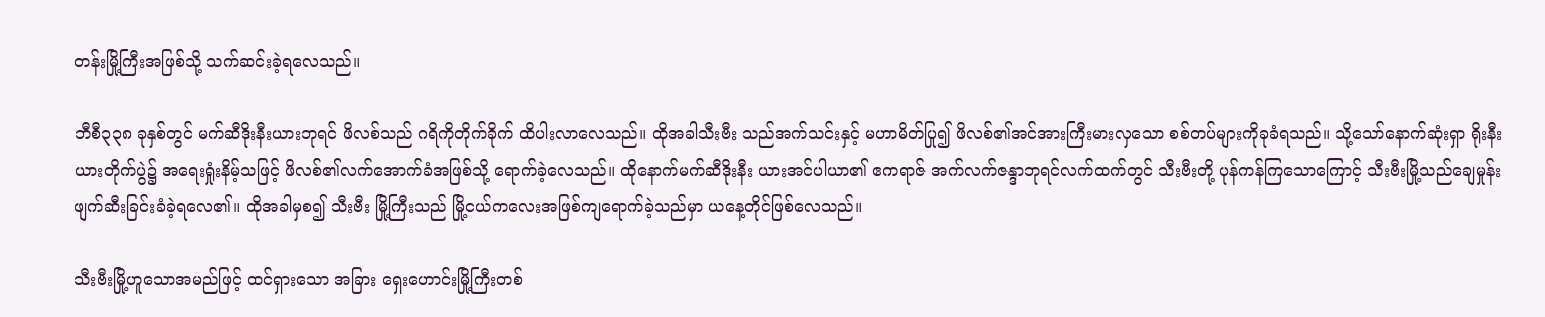တန်းမြို့ကြီးအဖြစ်သို့ သက်ဆင်းခဲ့ရလေသည်။

ဘီစီ၃၃၈ ခုနှစ်တွင် မက်ဆီဒိုးနီးယားဘုရင် ဖိလစ်သည် ဂရိကိုတိုက်ခိုက် ထိပါးလာလေသည်။ ထိုအခါသီးဗီး သည်အက်သင်းနှင့် မဟာမိတ်ပြု၍ ဖိလစ်၏အင်အားကြီးမားလှသော စစ်တပ်များကိုခုခံရသည်။ သို့သော်နောက်ဆုံးရှာ ရိုးနီးယားတိုက်ပွဲ၌ အရေးရှုံးနိမ့်သဖြင့် ဖိလစ်၏လက်အောက်ခံအဖြစ်သို့ ရောက်ခဲ့လေသည်။ ထိုနောက်မက်ဆီဒိုးနီး ယားအင်ပါယာ၏ ဧကရာဇ် အက်လက်ဇန္ဒာဘုရင်လက်ထက်တွင် သီးဗီးတို့ ပုန်ကန်ကြသောကြောင့် သီးဗီးမြို့သည်ချေမှုန်း ဖျက်ဆီးခြင်းခံခဲ့ရလေ၏။ ထိုအခါမှစ၍ သီးဗီး မြို့ကြီးသည် မြို့ငယ်ကလေးအဖြစ်ကျရောက်ခဲ့သည်မှာ ယနေ့တိုင်ဖြစ်လေသည်။

သီးဗီးမြို့ဟူသောအမည်ဖြင့် ထင်ရှားသော အခြား ရှေးဟောင်းမြို့ကြီးတစ်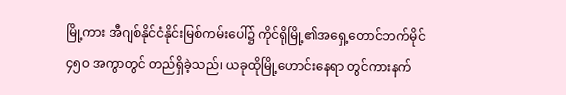မြို့ကား အီဂျစ်နိုင်ငံနိုင်းမြစ်ကမ်းပေါ်၌ ကိုင်ရိုမြို့၏အရှေ့တောင်ဘက်မိုင် ၄၅ဝ အကွာတွင် တည်ရှိခဲ့သည်၊ ယခုထိုမြို့ဟောင်းနေရာ တွင်ကားနက်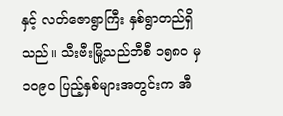နှင့် လတ်ဇောရွာကြီး နှစ်ရွာတည်ရှိသည်။ သီးဗီးမြို့သည်ဘီစီ ၁၅၈ဝ မှ ၁ဝ၉ဝ ပြည့်နှစ်များအတွင်းက အီ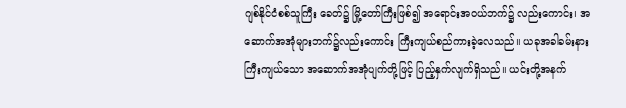ဂျစ်နိုင်ငံစစ်သူကြီး ခေတ်၌ မြို့တော်ကြီးဖြစ်၍ အရောင်းအဝယ်ဘက်၌ လည်းကောင်း၊ အဆောက်အအုံများဘက်၌လည်းကောင်း ကြီးကျယ်စည်ကားခဲ့လေသည်။ ယခုအခါခမ်းနားကြီးကျယ်သော အဆောက်အအုံပျက်တို့ဖြင့် ပြည့်နှက်လျက်ရှိသည်။ ယင်းတို့အနက်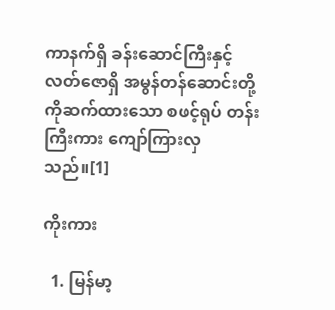ကာနက်ရှိ ခန်းဆောင်ကြီးနှင့်လတ်ဇောရှိ အမွန်တန်ဆောင်းတို့ကိုဆက်ထားသော စဖင့်ရုပ် တန်းကြီးကား ကျော်ကြားလှသည်။[1]

ကိုးကား

  1. မြန်မာ့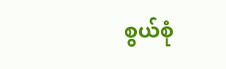စွယ်စုံ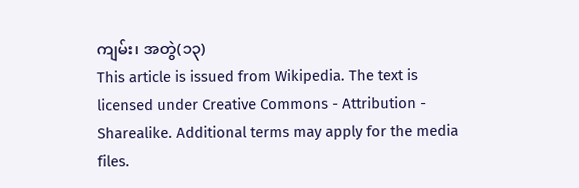ကျမ်း၊ အတွဲ(၁၃)
This article is issued from Wikipedia. The text is licensed under Creative Commons - Attribution - Sharealike. Additional terms may apply for the media files.